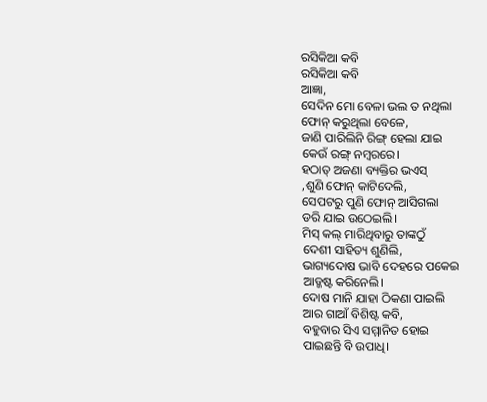ରସିକିଆ କବି
ରସିକିଆ କବି
ଆଜ୍ଞା,
ସେଦିନ ମୋ ବେଳା ଭଲ ତ ନଥିଲା
ଫୋନ୍ କରୁଥିଲା ବେଳେ,
ଜାଣି ପାରିଲିନି ରିଙ୍ଗ୍ ହେଲା ଯାଇ
କେଉଁ ରଙ୍ଗ୍ ନମ୍ଵରରେ।
ହଠାତ୍ ଅଜଣା ବ୍ୟକ୍ତିର ଭଏସ୍
,ଶୁଣି ଫୋନ୍ କାଟିଦେଲି,
ସେପଟରୁ ପୁଣି ଫୋନ୍ ଆସିଗଲା
ଡରି ଯାଇ ଉଠେଇଲି।
ମିସ୍ କଲ୍ ମାରିଥିବାରୁ ତାଙ୍କଠୁଁ
ଦେଶୀ ସାହିତ୍ୟ ଶୁଣିଲି,
ଭାଗ୍ୟଦୋଷ ଭାବି ଦେହରେ ପକେଇ
ଆଡ୍ଜଷ୍ଟ କରିନେଲି।
ଦୋଷ ମାନି ଯାହା ଠିକଣା ପାଇଲି
ଆର ଗାଆଁ ବିଶିଷ୍ଟ କବି,
ବହୁବାର ସିଏ ସମ୍ମାନିତ ହୋଇ
ପାଇଛନ୍ତି ବି ଉପାଧି।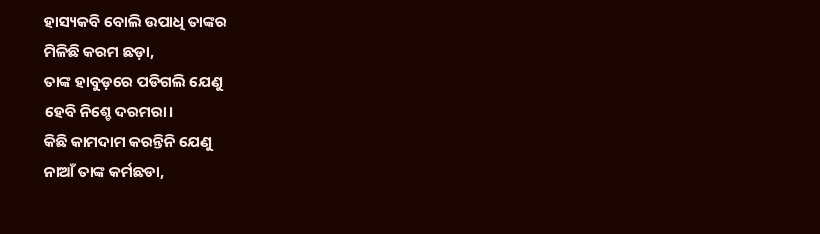ହାସ୍ୟକବି ବୋଲି ଉପାଧି ତାଙ୍କର
ମିଳିଛି କରମ ଛଡ଼ା,
ତାଙ୍କ ହାବୁଡ଼ରେ ପଡିଗଲି ଯେଣୁ
ହେବି ନିଶ୍ଚେ ଦରମରା।
କିଛି କାମଦାମ କରନ୍ତିନି ଯେଣୁ
ନାଆଁ ତାଙ୍କ କର୍ମଛଡା,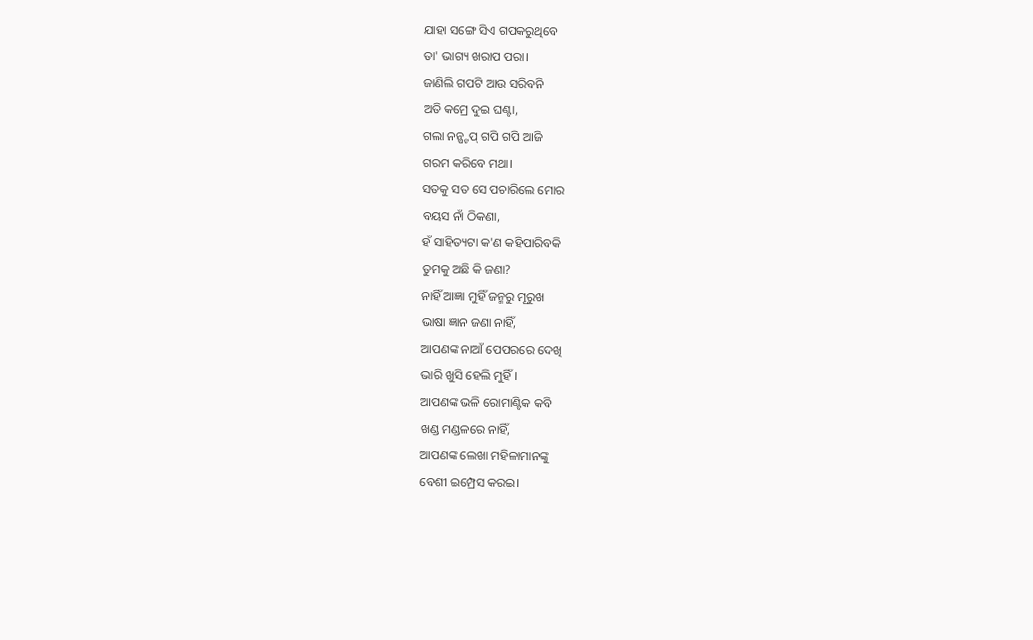ଯାହା ସଙ୍ଗେ ସିଏ ଗପକରୁଥିବେ
ତା' ଭାଗ୍ୟ ଖରାପ ପରା।
ଜାଣିଲି ଗପଟି ଆଉ ସରିବନି
ଅତି କମ୍ରେ ଦୁଇ ଘଣ୍ଟା,
ଗଲା ନନ୍ଷ୍ଟପ୍ ଗପି ଗପି ଆଜି
ଗରମ କରିବେ ମଥା।
ସତକୁ ସତ ସେ ପଚାରିଲେ ମୋର
ବୟସ ନାଁ ଠିକଣା,
ହଁ ସାହିତ୍ୟଟା କ'ଣ କହିପାରିବକି
ତୁମକୁ ଅଛି କି ଜଣା?
ନାହିଁ ଆଜ୍ଞା ମୁହିଁ ଜନ୍ମରୁ ମୂରୁଖ
ଭାଷା ଜ୍ଞାନ ଜଣା ନାହିଁ,
ଆପଣଙ୍କ ନାଆଁ ପେପରରେ ଦେଖି
ଭାରି ଖୁସି ହେଲି ମୁହିଁ।
ଆପଣଙ୍କ ଭଳି ରୋମାଣ୍ଟିକ କବି
ଖଣ୍ଡ ମଣ୍ଡଳରେ ନାହିଁ,
ଆପଣଙ୍କ ଲେଖା ମହିଳାମାନଙ୍କୁ
ବେଶୀ ଇମ୍ପ୍ରେସ କରଇ।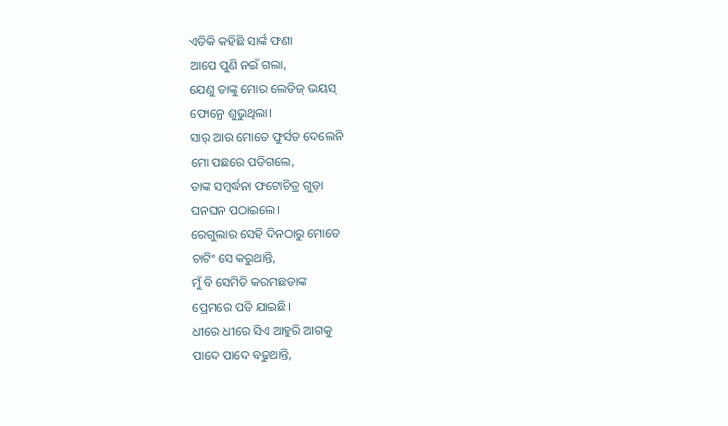ଏତିକି କହିଛି ସାର୍ଙ୍କ ଫଣା
ଆପେ ପୁଣି ନଇଁ ଗଲା,
ଯେଣୁ ତାଙ୍କୁ ମୋର ଲେଡିଜ୍ ଭୟସ୍
ଫୋନ୍ରେ ଶୁଭୁଥିଲା।
ସାର୍ ଆଉ ମୋତେ ଫୁର୍ସତ ଦେଲେନି
ମୋ ପଛରେ ପଡିଗଲେ,
ତାଙ୍କ ସମ୍ବର୍ଦ୍ଧନା ଫଟୋଚିତ୍ର ଗୁଡ଼ା
ଘନଘନ ପଠାଇଲେ।
ରେଗୁଲାର ସେହି ଦିନଠାରୁ ମୋତେ
ଚାଟିଂ ସେ କରୁଥାନ୍ତି,
ମୁଁ ବି ସେମିତି କରମଛଡାଙ୍କ
ପ୍ରେମରେ ପଡି ଯାଇଛି।
ଧୀରେ ଧୀରେ ସିଏ ଆହୁରି ଆଗକୁ
ପାଦେ ପାଦେ ବଢୁଥାନ୍ତି,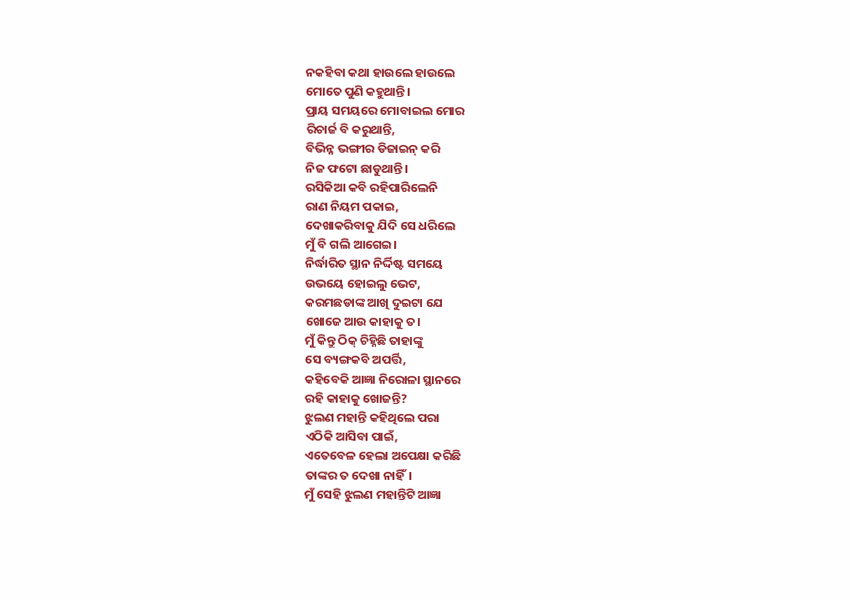ନକହିବା କଥା ହାଉଲେ ହାଉଲେ
ମୋତେ ପୁଣି କହୁଥାନ୍ତି।
ପ୍ରାୟ ସମୟରେ ମୋବାଇଲ ମୋର
ରିଚାର୍ଜ ବି କରୁଥାନ୍ତି,
ବିଭିନ୍ନ ଭଙ୍ଗୀର ଡିଜାଇନ୍ କରି
ନିଜ ଫଟୋ ଛାଡୁଥାନ୍ତି।
ରସିକିଆ କବି ରହିପାରିଲେନି
ରାଣ ନିୟମ ପକାଇ,
ଦେଖାକରିବାକୁ ଯିଦି ସେ ଧରିଲେ
ମୁଁ ବି ଗଲି ଆଗେଇ।
ନିର୍ଦ୍ଧାରିତ ସ୍ଥାନ ନିର୍ଦ୍ଦିଷ୍ଟ ସମୟେ
ଉଭୟେ ହୋଇଲୁ ଭେଟ,
କରମଛଡାଙ୍କ ଆଖି ଦୁଇଟା ଯେ
ଖୋଜେ ଆଉ କାହାକୁ ତ।
ମୁଁ କିନ୍ତୁ ଠିକ୍ ଚିହ୍ନିଛି ତାହାଙ୍କୁ
ସେ ବ୍ୟଙ୍ଗକବି ଅପର୍ତ୍ତି,
କହିବେକି ଆଜ୍ଞା ନିରୋଳା ସ୍ଥାନରେ
ରହି କାହାକୁ ଖୋଜନ୍ତି?
ଝୁଲଣ ମହାନ୍ତି କହିଥିଲେ ପରା
ଏଠିକି ଆସିବା ପାଇଁ,
ଏତେବେଳ ହେଲା ଅପେକ୍ଷା କରିଛି
ତାଙ୍କର ତ ଦେଖା ନାହିଁ।
ମୁଁ ସେହି ଝୁଲଣ ମହାନ୍ତିଟି ଆଜ୍ଞା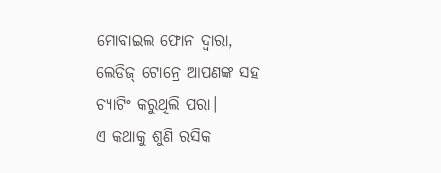ମୋବାଇଲ ଫୋନ ଦ୍ଵାରା,
ଲେଡିଜ୍ ଟୋନ୍ରେ ଆପଣଙ୍କ ସହ
ଚ୍ୟାଟିଂ କରୁଥିଲି ପରା।
ଏ କଥାକୁ ଶୁଣି ରସିକ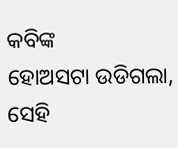କବିଙ୍କ
ହୋଅସଟା ଉଡିଗଲା,
ସେହି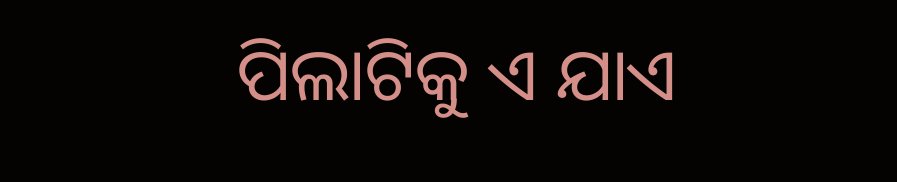ପିଲାଟିକୁ ଏ ଯାଏ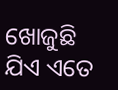ଖୋଜୁଛି
ଯିଏ ଏତେ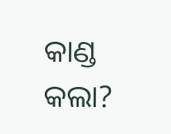କାଣ୍ଡ କଲା?